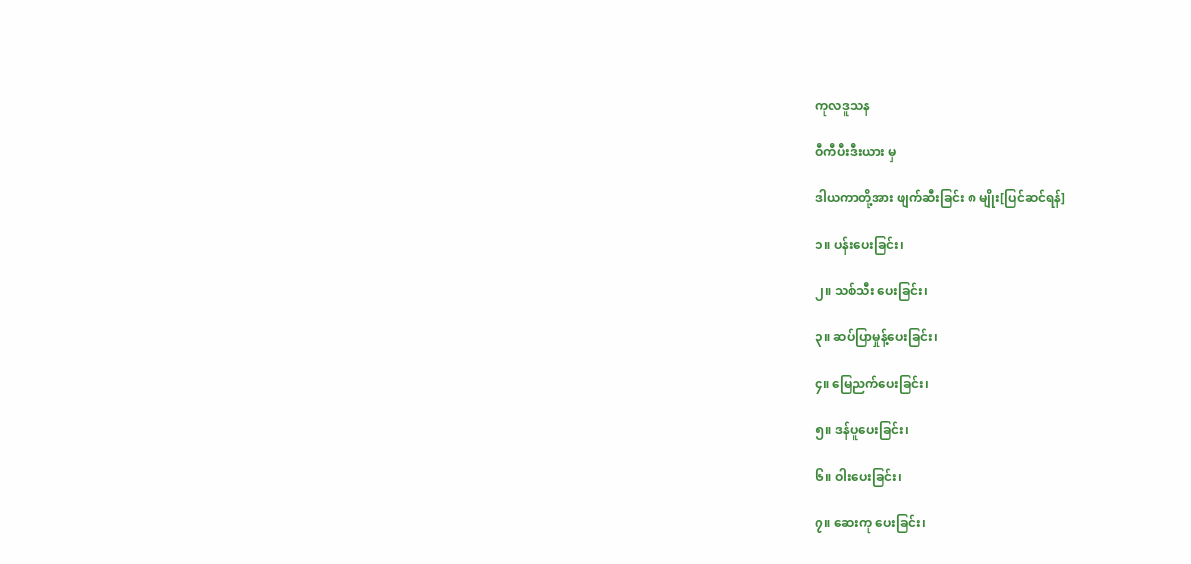ကုလဒူသန

ဝီကီပီးဒီးယား မှ

ဒါယကာတို့အား ဖျက်ဆီးခြင်း ၈ မျိုး[ပြင်ဆင်ရန်]

၁။ ပန်းပေးခြင်း၊

၂။ သစ်သီး ပေးခြင်း၊

၃။ ဆပ်ပြာမှုန့်ပေးခြင်း၊

၄။ မြေညက်ပေးခြင်း၊

၅။ ဒန်ပူပေးခြင်း၊

၆။ ဝါးပေးခြင်း၊

၇။ ဆေးကု ပေးခြင်း၊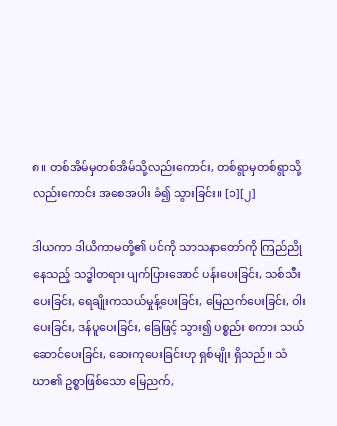၈။ တစ်အိမ်မှတစ်အိမ်သို့လည်းကောင်း, တစ်ရွာမှတစ်ရွာသို့လည်းကောင်း အစေအပါး ခံ၍ သွားခြင်း။ [၁][၂]

ဒါယကာ ဒါယိကာမတို့၏ ပင်ကို သာသနာတော်ကို ကြည်ညိုနေသည့် သဒ္ဓါတရား ပျက်ပြားအောင် ပန်းပေးခြင်း, သစ်သီးပေးခြင်း, ရေချိုးကသယ်မှုန့်ပေးခြင်း, မြေညက်ပေးခြင်း, ဝါးပေးခြင်း, ဒန်ပူပေးခြင်း, ခြေဖြင့် သွား၍ ပစ္စည်း စကား သယ်ဆောင်ပေးခြင်း, ဆေးကုပေးခြင်းဟု ရှစ်မျိုး ရှိသည်။ သံဃာ၏ ဥစ္စာဖြစ်သော မြေညက်,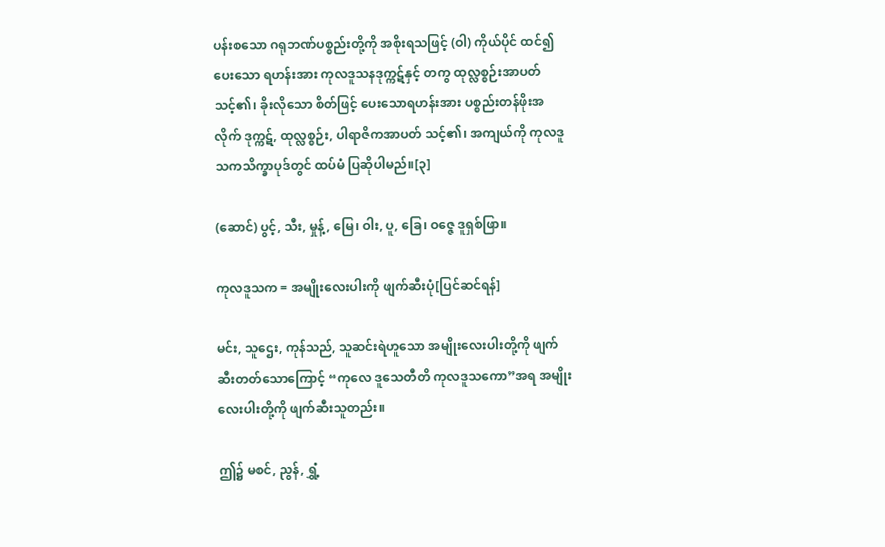ပန်းစသော ဂရုဘဏ်ပစ္စည်းတို့ကို အစိုးရသဖြင့် (ဝါ) ကိုယ်ပိုင် ထင်၍ ပေးသော ရဟန်းအား ကုလဒူသနဒုက္ကဋ်နှင့် တကွ ထုလ္လစ္စဉ်းအာပတ် သင့်၏၊ ခိုးလိုသော စိတ်ဖြင့် ပေးသောရဟန်းအား ပစ္စည်းတန်ဖိုးအလိုက် ဒုက္ကဋ်, ထုလ္လစ္စဉ်း, ပါရာဇိကအာပတ် သင့်၏၊ အကျယ်ကို ကုလဒူသကသိက္ခာပုဒ်တွင် ထပ်မံ ပြဆိုပါမည်။[၃]

(ဆောင်) ပွင့်, သီး, မှုန့်, မြေ၊ ဝါး, ပူ, ခြေ၊ ဝဇ္ဇေ ဒူရှစ်ဖြာ။

ကုလဒူသက = အမျိုးလေးပါးကို ဖျက်ဆီးပုံ[ပြင်ဆင်ရန်]

မင်း, သူဌေး, ကုန်သည်, သူဆင်းရဲဟူသော အမျိုးလေးပါးတို့ကို ဖျက်ဆီးတတ်သောကြောင့် “ကုလေ ဒူသေတီတိ ကုလဒူသကော”အရ အမျိုးလေးပါးတို့ကို ဖျက်ဆီးသူတည်း။

ဤ၌ မစင်, ညွန်, ရွှံ့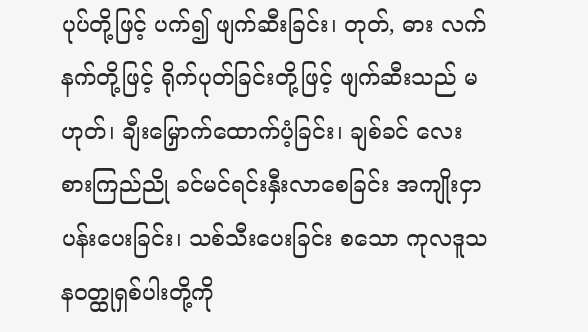ပုပ်တို့ဖြင့် ပက်၍ ဖျက်ဆီးခြင်း၊ တုတ်, ဓား လက်နက်တို့ဖြင့် ရိုက်ပုတ်ခြင်းတို့ဖြင့် ဖျက်ဆီးသည် မဟုတ်၊ ချီးမြှောက်ထောက်ပံ့ခြင်း၊ ချစ်ခင် လေးစားကြည်ညို ခင်မင်ရင်းနှီးလာစေခြင်း အကျိုးငှာ ပန်းပေးခြင်း၊ သစ်သီးပေးခြင်း စသော ကုလဒူသနဝတ္ထုရှစ်ပါးတို့ကို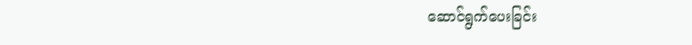ဆောင်ရွက်ပေးခြင်း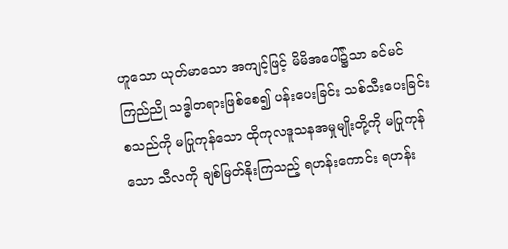ဟူသော ယုတ်မာသော အကျင့်ဖြင့် မိမိအပေါ်၌သာ ခင်မင် ကြည်ညို သဒ္ဓါတရားဖြစ်စေ၍ ပန်းပေးခြင်း သစ်သီးပေးခြင်းစသည်ကို မပြုကုန်သော ထိုကုလဒူသနအမှုမျိုးတို့ကို မပြုကုန်သော သီလကို ချစ်မြတ်နိုးကြသည့် ရဟန်းကောင်း ရဟန်း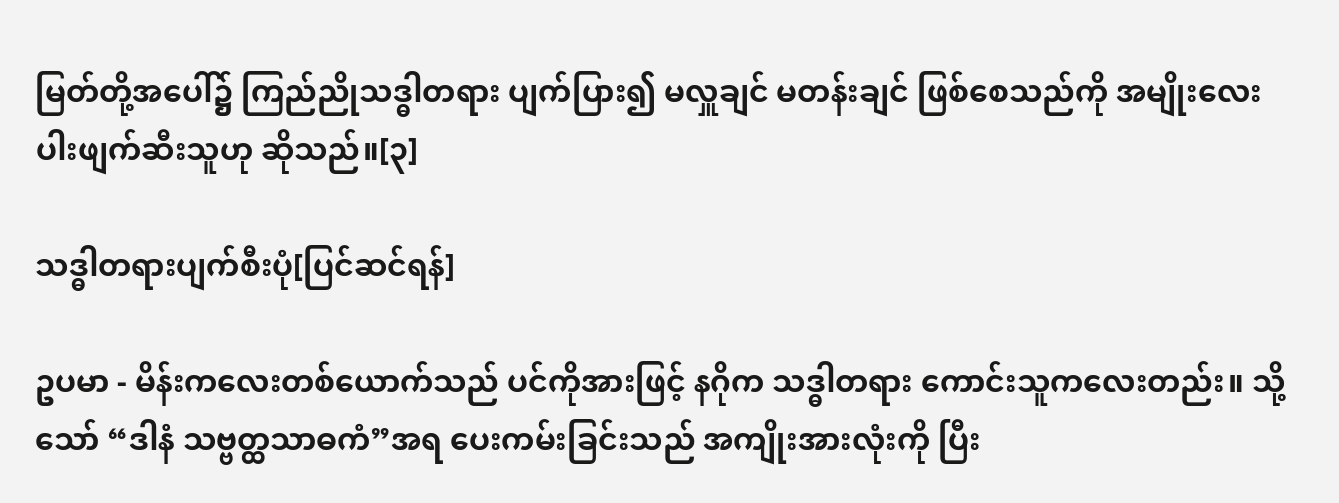မြတ်တို့အပေါ်၌ ကြည်ညိုသဒ္ဓါတရား ပျက်ပြား၍ မလှူချင် မတန်းချင် ဖြစ်စေသည်ကို အမျိုးလေးပါးဖျက်ဆီးသူဟု ဆိုသည်။[၃]

သဒ္ဓါတရားပျက်စီးပုံ[ပြင်ဆင်ရန်]

ဥပမာ - မိန်းကလေးတစ်ယောက်သည် ပင်ကိုအားဖြင့် နဂိုက သဒ္ဓါတရား ကောင်းသူကလေးတည်း။ သို့သော် “ဒါနံ သဗ္ဗတ္ထသာဓကံ”အရ ပေးကမ်းခြင်းသည် အကျိုးအားလုံးကို ပြီး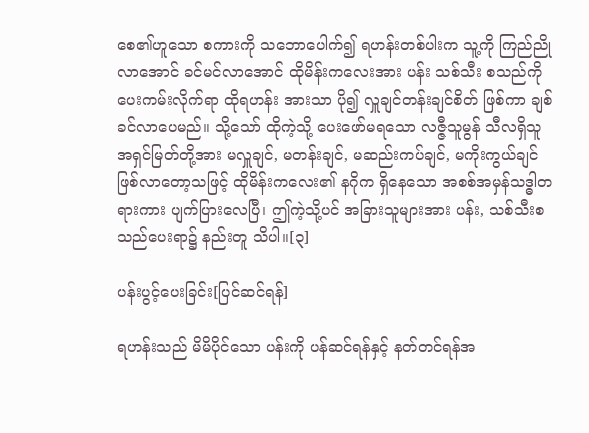စေ၏ဟူသော စကားကို သဘောပေါက်၍ ရဟန်းတစ်ပါးက သူ့ကို ကြည်ညိုလာအောင် ခင်မင်လာအောင် ထိုမိန်းကလေးအား ပန်း သစ်သီး စသည်ကို ပေးကမ်းလိုက်ရာ ထိုရဟန်း အားသာ ပို၍ လှူချင်တန်းချင်စိတ် ဖြစ်ကာ ချစ်ခင်လာပေမည်။ သို့သော် ထိုကဲ့သို့ ပေးဖော်မရသော လဇ္ဇီသူမွန် သီလရှိသူ အရှင်မြတ်တို့အား မလှူချင်, မတန်းချင်, မဆည်းကပ်ချင်, မကိုးကွယ်ချင် ဖြစ်လာတော့သဖြင့် ထိုမိန်းကလေး၏ နဂိုက ရှိနေသော အစစ်အမှန်သဒ္ဓါတရားကား ပျက်ပြားလေပြီ၊ ဤကဲ့သို့ပင် အခြားသူများအား ပန်း, သစ်သီးစသည်ပေးရာ၌ နည်းတူ သိပါ။[၃]

ပန်းပွင့်ပေးခြင်း[ပြင်ဆင်ရန်]

ရဟန်းသည် မိမိပိုင်သော ပန်းကို ပန်ဆင်ရန်နှင့် နတ်တင်ရန်အ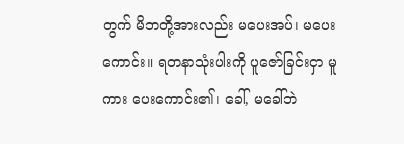တွက် မိဘတို့အားလည်း မပေးအပ်၊ မပေးကောင်း။ ရတနာသုံးပါးကို ပူဇော်ခြင်းငှာ မူကား ပေးကောင်း၏၊ ခေါ်, မခေါ်ဘဲ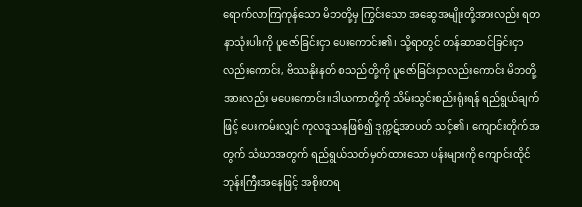ရောက်လာကြကုန်သော မိဘတို့မှ ကြွင်းသော အဆွေအမျိုးတို့အားလည်း ရတနာသုံးပါးကို ပူဇော်ခြင်းငှာ ပေးကောင်း၏၊ သို့ရာတွင် တန်ဆာဆင်ခြင်းငှာလည်းကောင်း, ဗိဿနိုးနတ် စသည်တို့ကို ပူဇော်ခြင်းငှာလည်းကောင်း မိဘတို့အားလည်း မပေးကောင်း။ဒါယကာတို့ကို သိမ်းသွင်းစည်းရုံးရန် ရည်ရွယ်ချက်ဖြင့် ပေးကမ်းလျှင် ကုလဒူသနဖြစ်၍ ဒုက္ကဋ်အာပတ် သင့်၏၊ ကျောင်းတိုက်အတွက် သံဃာအတွက် ရည်ရွယ်သတ်မှတ်ထားသော ပန်းများကို ကျောင်းထိုင်ဘုန်းကြီးအနေဖြင့် အစိုးတရ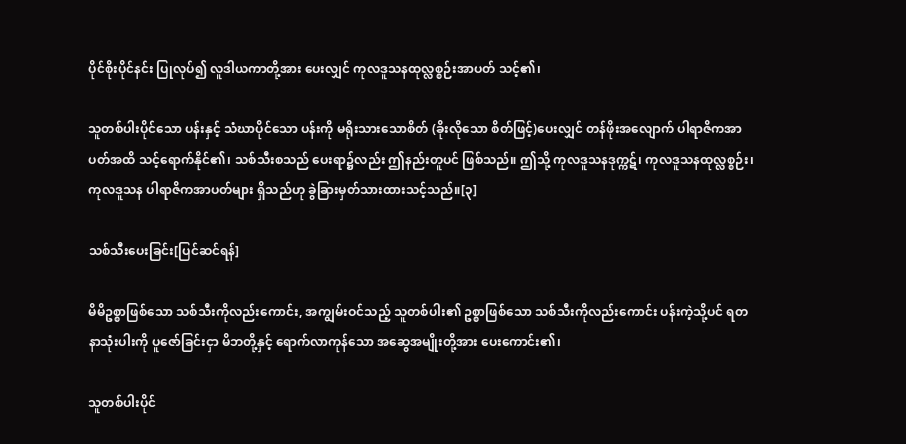ပိုင်စိုးပိုင်နင်း ပြုလုပ်၍ လူဒါယကာတို့အား ပေးလျှင် ကုလဒူသနထုလ္လစ္စဉ်းအာပတ် သင့်၏၊

သူတစ်ပါးပိုင်သော ပန်းနှင့် သံဃာပိုင်သော ပန်းကို မရိုးသားသောစိတ် (ခိုးလိုသော စိတ်ဖြင့်)ပေးလျှင် တန်ဖိုးအလျောက် ပါရာဇိကအာပတ်အထိ သင့်ရောက်နိုင်၏၊ သစ်သီးစသည် ပေးရာ၌လည်း ဤနည်းတူပင် ဖြစ်သည်။ ဤသို့ ကုလဒူသနဒုက္ကဋ်၊ ကုလဒူသနထုလ္လစ္စဉ်း၊ ကုလဒူသန ပါရာဇိကအာပတ်များ ရှိသည်ဟု ခွဲခြားမှတ်သားထားသင့်သည်။[၃]

သစ်သီးပေးခြင်း[ပြင်ဆင်ရန်]

မိမိဥစ္စာဖြစ်သော သစ်သီးကိုလည်းကောင်း, အကျွမ်းဝင်သည့် သူတစ်ပါး၏ ဥစ္စာဖြစ်သော သစ်သီးကိုလည်းကောင်း ပန်းကဲ့သို့ပင် ရတနာသုံးပါးကို ပူဇော်ခြင်းငှာ မိဘတို့နှင့် ရောက်လာကုန်သော အဆွေအမျိုးတို့အား ပေးကောင်း၏၊

သူတစ်ပါးပိုင်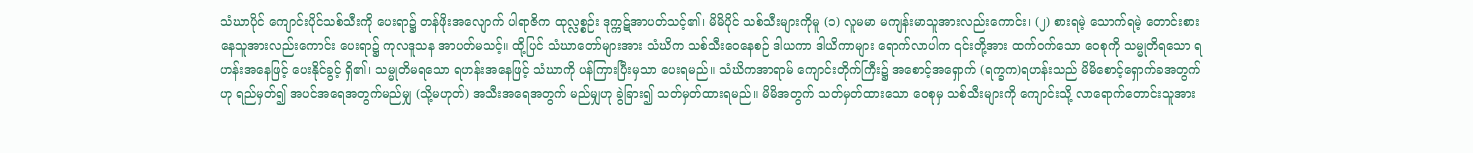သံဃာပိုင် ကျောင်းပိုင်သစ်သီးကို ပေးရာ၌ တန်ဖိုးအလျောက် ပါရာဇိက ထုလ္လစ္စဉ်း ဒုက္ကဋ်အာပတ်သင့်၏၊ မိမိပိုင် သစ်သီးများကိုမူ (၁) လူမမာ မကျန်းမာသူအားလည်းကောင်း၊ (၂) စားရမဲ့ သောက်ရမဲ့ တောင်းစားနေသူအားလည်းကောင်း ပေးရာ၌ ကုလဒူသန အာပတ်မသင့်။ ထို့ပြင် သံဃာတော်များအား သံဃိက သစ်သီးဝေနေစဉ် ဒါယကာ ဒါယိကာများ ရောက်လာပါက ၎င်းတို့အား ထက်ဝက်သော ဝေစုကို သမ္မုတိရသော ရဟန်းအနေဖြင့် ပေးနိုင်ခွင့် ရှိ၏၊ သမ္မုတိမရသော ရဟန်းအနေဖြင့် သံဃာကို ပန်ကြားပြီးမှသာ ပေးရမည်။ သံဃိကအာရာမ် ကျောင်းတိုက်ကြီး၌ အစောင့်အရှောက် (ရက္ခက)ရဟန်းသည် မိမိစောင့်ရှောက်ခအတွက်ဟု ရည်မှတ်၍ အပင်အရေအတွက်မည်မျှ (သို့မဟုတ်) အသီးအရေအတွက် မည်မျှဟု ခွဲခြား၍ သတ်မှတ်ထားရမည်။ မိမိအတွက် သတ်မှတ်ထားသော ဝေစုမှ သစ်သီးများကို ကျောင်းသို့ လာရောက်တောင်းသူအား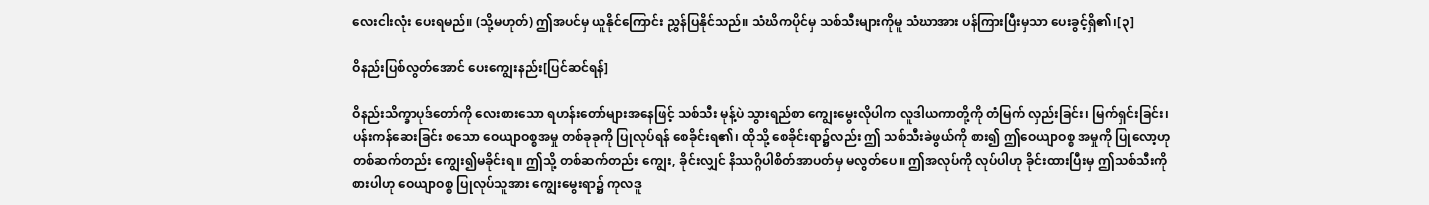လေးငါးလုံး ပေးရမည်။ (သို့မဟုတ်) ဤအပင်မှ ယူနိုင်ကြောင်း ညွှန်ပြနိုင်သည်။ သံဃိကပိုင်မှ သစ်သီးများကိုမူ သံဃာအား ပန်ကြားပြီးမှသာ ပေးခွင့်ရှိ၏၊[၃]

ဝိနည်းပြစ်လွတ်အောင် ပေးကျွေးနည်း[ပြင်ဆင်ရန်]

ဝိနည်းသိက္ခာပုဒ်တော်ကို လေးစားသော ရဟန်းတော်များအနေဖြင့် သစ်သီး မုန့်ပဲ သွားရည်စာ ကျွေးမွေးလိုပါက လူဒါယကာတို့ကို တံမြက် လှည်းခြင်း၊ မြက်ရှင်းခြင်း၊ ပန်းကန်ဆေးခြင်း စသော ဝေယျာဝစ္စအမှု တစ်ခုခုကို ပြုလုပ်ရန် စေခိုင်းရ၏၊ ထိုသို့ စေခိုင်းရာ၌လည်း ဤ သစ်သီးခဲဖွယ်ကို စား၍ ဤဝေယျာဝစ္စ အမှုကို ပြုလော့ဟု တစ်ဆက်တည်း ကျွေး၍မခိုင်းရ။ ဤသို့ တစ်ဆက်တည်း ကျွေး, ခိုင်းလျှင် နိဿဂ္ဂိပါစိတ်အာပတ်မှ မလွတ်ပေ။ ဤအလုပ်ကို လုပ်ပါဟု ခိုင်းထားပြီးမှ ဤသစ်သီးကို စားပါဟု ဝေယျာဝစ္စ ပြုလုပ်သူအား ကျွေးမွေးရာ၌ ကုလဒူ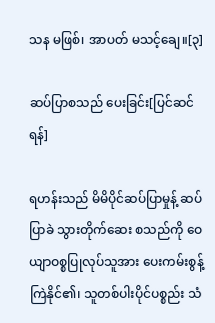သန မဖြစ်၊ အာပတ် မသင့်ချေ။[၃]

ဆပ်ပြာစသည် ပေးခြင်း[ပြင်ဆင်ရန်]

ရဟန်းသည် မိမိပိုင်ဆပ်ပြာမှုန့် ဆပ်ပြာခဲ သွားတိုက်ဆေး စသည်ကို ဝေယျာဝစ္စပြုလုပ်သူအား ပေးကမ်းစွန့်ကြဲနိုင်၏၊ သူတစ်ပါးပိုင်ပစ္စည်း သံ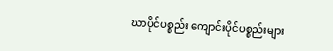ဃာပိုင်ပစ္စည်း ကျောင်းပိုင်ပစ္စည်းများ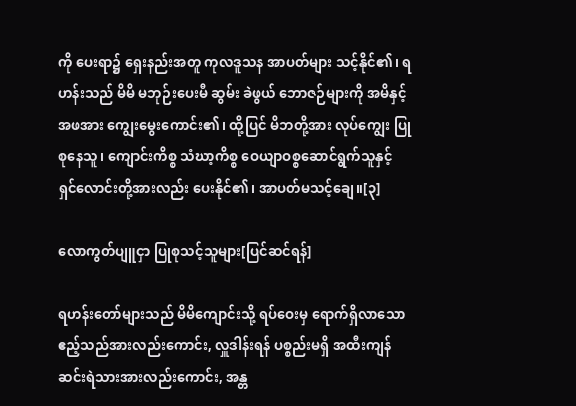ကို ပေးရာ၌ ရှေးနည်းအတူ ကုလဒူသန အာပတ်များ သင့်နိုင်၏၊ ရဟန်းသည် မိမိ မဘုဉ်းပေးမီ ဆွမ်း ခဲဖွယ် ဘောဇဉ်များကို အမိနှင့် အဖအား ကျွေးမွေးကောင်း၏၊ ထို့ပြင် မိဘတို့အား လုပ်ကျွေး ပြုစုနေသူ၊ ကျောင်းကိစ္စ သံဃာ့ကိစ္စ ဝေယျာဝစ္စဆောင်ရွက်သူနှင့် ရှင်လောင်းတို့အားလည်း ပေးနိုင်၏၊ အာပတ်မသင့်ချေ။[၃]

လောကွတ်ပျူငှာ ပြုစုသင့်သူများ[ပြင်ဆင်ရန်]

ရဟန်းတော်များသည် မိမိကျောင်းသို့ ရပ်ဝေးမှ ရောက်ရှိလာသော ဧည့်သည်အားလည်းကောင်း, လှူဒါန်းရန် ပစ္စည်းမရှိ အထီးကျန် ဆင်းရဲသားအားလည်းကောင်း, အန္တ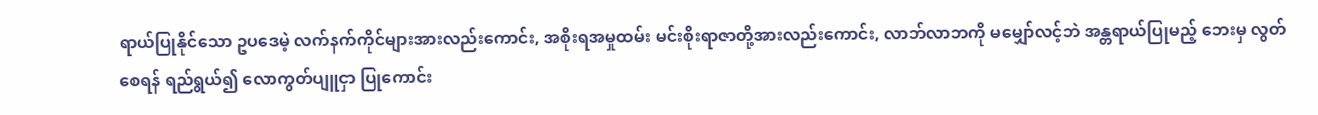ရာယ်ပြုနိုင်သော ဥပဒေမဲ့ လက်နက်ကိုင်များအားလည်းကောင်း, အစိုးရအမှုထမ်း မင်းစိုးရာဇာတို့အားလည်းကောင်း, လာဘ်လာဘကို မမျှော်လင့်ဘဲ အန္တရာယ်ပြုမည့် ဘေးမှ လွတ်စေရန် ရည်ရွယ်၍ လောကွတ်ပျူငှာ ပြုကောင်း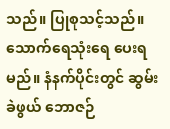သည်။ ပြုစုသင့်သည်။ သောက်ရေသုံးရေ ပေးရမည်။ နံနက်ပိုင်းတွင် ဆွမ်း ခဲဖွယ် ဘောဇဉ်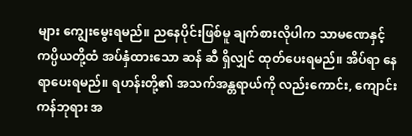များ ကျွေးမွေးရမည်။ ညနေပိုင်းဖြစ်မူ ချက်စားလိုပါက သာမဏေနှင့် ကပ္ပိယတို့ထံ အပ်နှံထားသော ဆန် ဆီ ရှိလျှင် ထုတ်ပေးရမည်။ အိပ်ရာ နေရာပေးရမည်။ ရဟန်းတို့၏ အသက်အန္တရာယ်ကို လည်းကောင်း, ကျောင်းကန်ဘုရား အ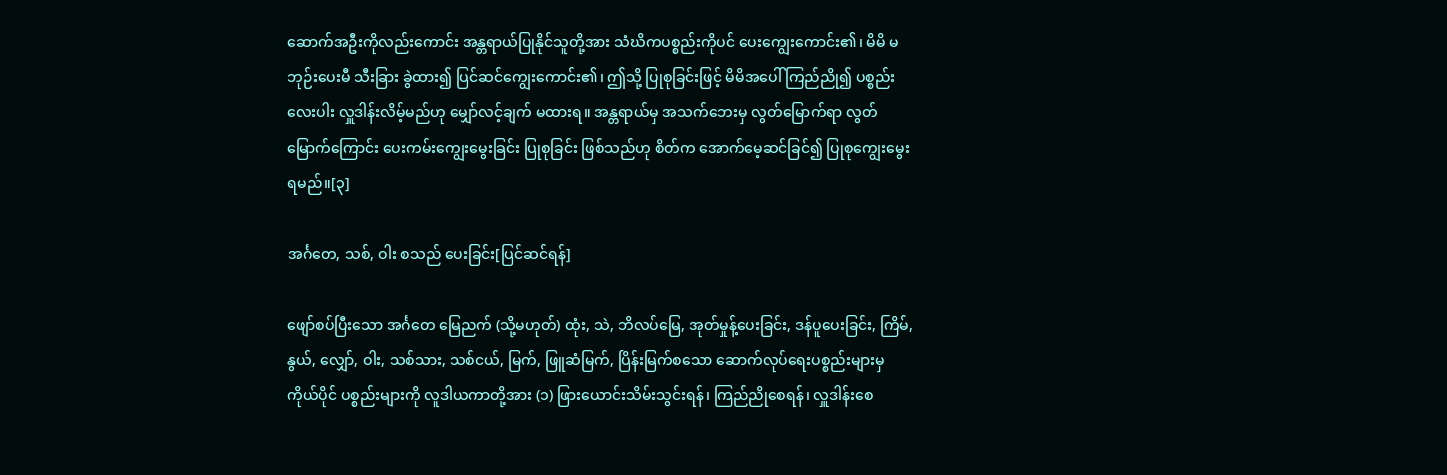ဆောက်အဦးကိုလည်းကောင်း အန္တရာယ်ပြုနိုင်သူတို့အား သံဃိကပစ္စည်းကိုပင် ပေးကျွေးကောင်း၏၊ မိမိ မဘုဉ်းပေးမီ သီးခြား ခွဲထား၍ ပြင်ဆင်ကျွေးကောင်း၏၊ ဤသို့ ပြုစုခြင်းဖြင့် မိမိအပေါ် ကြည်ညို၍ ပစ္စည်းလေးပါး လှူဒါန်းလိမ့်မည်ဟု မျှော်လင့်ချက် မထားရ။ အန္တရာယ်မှ အသက်ဘေးမှ လွတ်မြောက်ရာ လွတ်မြောက်ကြောင်း ပေးကမ်းကျွေးမွေးခြင်း ပြုစုခြင်း ဖြစ်သည်ဟု စိတ်က အောက်မေ့ဆင်ခြင်၍ ပြုစုကျွေးမွေးရမည်။[၃]

အင်္ဂတေ, သစ်, ဝါး စသည် ပေးခြင်း[ပြင်ဆင်ရန်]

ဖျော်စပ်ပြီးသော အင်္ဂတေ မြေညက် (သို့မဟုတ်) ထုံး, သဲ, ဘိလပ်မြေ, အုတ်မှုန့်ပေးခြင်း, ဒန်ပူပေးခြင်း, ကြိမ်, နွယ်, လျှော်, ဝါး, သစ်သား, သစ်ငယ်, မြက်, ဖြူဆံမြက်, ပြိန်းမြက်စသော ဆောက်လုပ်ရေးပစ္စည်းများမှ ကိုယ်ပိုင် ပစ္စည်းများကို လူဒါယကာတို့အား (၁) ဖြားယောင်းသိမ်းသွင်းရန်၊ ကြည်ညိုစေရန်၊ လှူဒါန်းစေ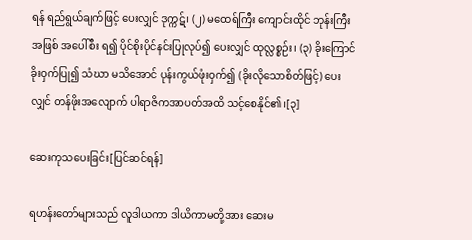ရန် ရည်ရွယ်ချက်ဖြင့် ပေးလျှင် ဒုက္ကဋ်၊ (၂) မထေရ်ကြီး ကျောင်းထိုင် ဘုန်းကြီးအဖြစ် အပေါ်စီး ရ၍ ပိုင်စိုးပိုင်နင်းပြုလုပ်၍ ပေးလျှင် ထုလ္လစ္စဉ်း၊ (၃) ခိုးကြောင်ခိုးဝှက်ပြု၍ သံဃာ မသိအောင် ပုန်းကွယ်ဖုံးဝှက်၍ (ခိုးလိုသောစိတ်ဖြင့်) ပေးလျှင် တန်ဖိုးအလျောက် ပါရာဇိကအာပတ်အထိ သင့်စေနိုင်၏၊[၃]

ဆေးကုသပေးခြင်း[ပြင်ဆင်ရန်]

ရဟန်းတော်များသည် လူဒါယကာ ဒါယိကာမတို့အား ဆေးမ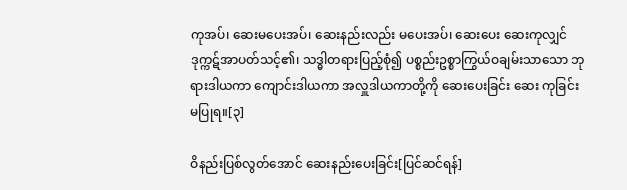ကုအပ်၊ ဆေးမပေးအပ်၊ ဆေးနည်းလည်း မပေးအပ်၊ ဆေးပေး ဆေးကုလျှင် ဒုက္ကဋ်အာပတ်သင့်၏၊ သဒ္ဓါတရားပြည့်စုံ၍ ပစ္စည်းဥစ္စာကြွယ်ဝချမ်းသာသော ဘုရားဒါယကာ ကျောင်းဒါယကာ အလှူဒါယကာတို့ကို ဆေးပေးခြင်း ဆေး ကုခြင်း မပြုရ။[၃]

ဝိနည်းပြစ်လွတ်အောင် ဆေးနည်းပေးခြင်း[ပြင်ဆင်ရန်]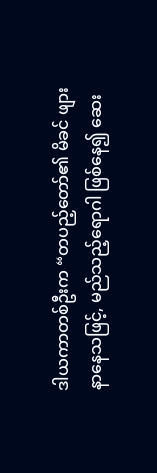ဒါယကာတစ်ဦးက “တပည့်တော်၏ မိခင် ဖျားနာနေသဖြင့်, မည်သည့်ရောဂါ ဖြစ်နေ၍ ဆေး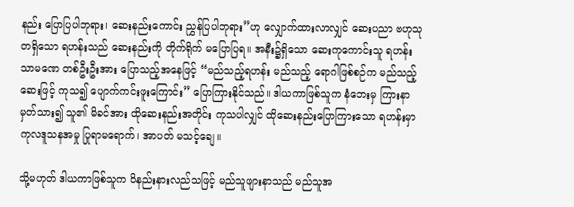နည်း ပြောပြပါဘုရား၊ ဆေးနည်းကောင်း ညွှန်ပြပါဘုရား”ဟု လျှောက်ထားလာလျှင် ဆေးပညာ ဗဟုသုတရှိသော ရဟန်းသည် ဆေးနည်းကို တိုက်ရိုက် မပြောပြရ။ အနီး၌ရှိသော ဆေးကုကောင်းသူ ရဟန်း သာမဏေ တစ်ဦးဦးအား ပြောသည့်အနေဖြင့် “မည်သည့်ရဟန်း မည်သည့် ရောဂါဖြစ်စဉ်က မည်သည့်ဆေးဖြင့် ကုသ၍ ပျောက်ကင်းဖူးကြောင်း” ပြောကြားနိုင်သည်။ ဒါယကာဖြစ်သူက နံဘေးမှ ကြားနာမှတ်သား၍ သူ၏ မိခင်အား ထိုဆေးနည်းအတိုင်း ကုသပါလျှင် ထိုဆေးနည်းပြောကြားသော ရဟန်းမှာ ကုလဒူသနအမှု ပြုရာမရောက်၊ အာပတ် မသင့်ချေ။

သို့မဟုတ် ဒါယကာဖြစ်သူက ဝိနည်းနားလည်သဖြင့် မည်သူဖျားနာသည် မည်သူအ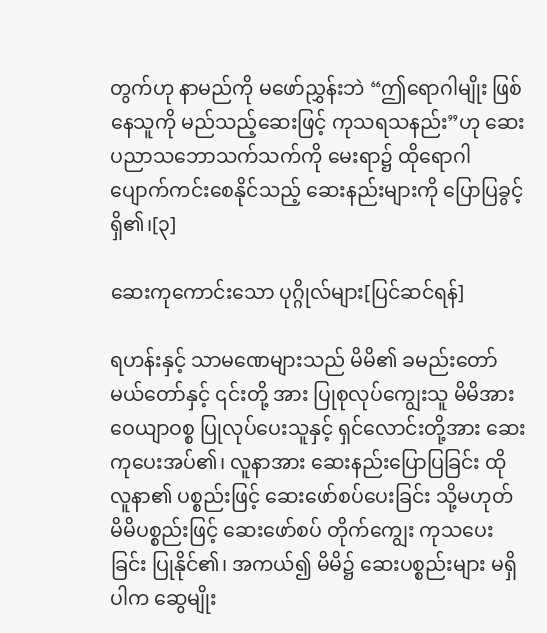တွက်ဟု နာမည်ကို မဖော်ညွှန်းဘဲ “ဤရောဂါမျိုး ဖြစ်နေသူကို မည်သည့်ဆေးဖြင့် ကုသရသနည်း”ဟု ဆေးပညာသဘောသက်သက်ကို မေးရာ၌ ထိုရောဂါ ပျောက်ကင်းစေနိုင်သည့် ဆေးနည်းများကို ပြောပြခွင့် ရှိ၏၊[၃]

ဆေးကုကောင်းသော ပုဂ္ဂိုလ်များ[ပြင်ဆင်ရန်]

ရဟန်းနှင့် သာမဏေများသည် မိမိ၏ ခမည်းတော် မယ်တော်နှင့် ၎င်းတို့ အား ပြုစုလုပ်ကျွေးသူ မိမိအား ဝေယျာဝစ္စ ပြုလုပ်ပေးသူနှင့် ရှင်လောင်းတို့အား ဆေးကုပေးအပ်၏၊ လူနာအား ဆေးနည်းပြောပြခြင်း ထိုလူနာ၏ ပစ္စည်းဖြင့် ဆေးဖော်စပ်ပေးခြင်း သို့မဟုတ် မိမိပစ္စည်းဖြင့် ဆေးဖော်စပ် တိုက်ကျွေး ကုသပေးခြင်း ပြုနိုင်၏၊ အကယ်၍ မိမိ၌ ဆေးပစ္စည်းများ မရှိပါက ဆွေမျိုး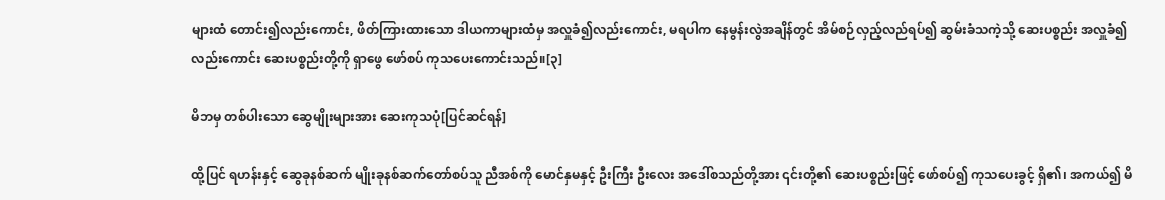များထံ တောင်း၍လည်းကောင်း, ဖိတ်ကြားထားသော ဒါယကာများထံမှ အလှူခံ၍လည်းကောင်း, မရပါက နေမွန်းလွဲအချိန်တွင် အိမ်စဉ်လှည့်လည်ရပ်၍ ဆွမ်းခံသကဲ့သို့ ဆေးပစ္စည်း အလှူခံ၍လည်းကောင်း ဆေးပစ္စည်းတို့ကို ရှာဖွေ ဖော်စပ် ကုသပေးကောင်းသည်။[၃]

မိဘမှ တစ်ပါးသော ဆွေမျိုးများအား ဆေးကုသပုံ[ပြင်ဆင်ရန်]

ထို့ပြင် ရဟန်းနှင့် ဆွေခုနစ်ဆက် မျိုးခုနစ်ဆက်တော်စပ်သူ ညီအစ်ကို မောင်နှမနှင့် ဦးကြီး ဦးလေး အဒေါ်စသည်တို့အား ၎င်းတို့၏ ဆေးပစ္စည်းဖြင့် ဖော်စပ်၍ ကုသပေးခွင့် ရှိ၏၊ အကယ်၍ မိ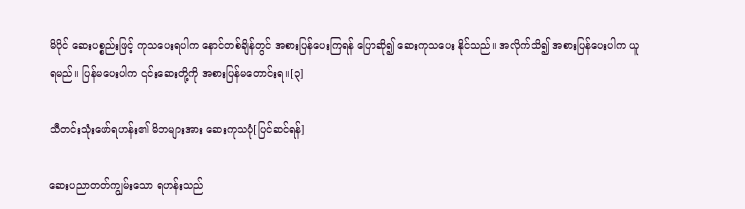မိပိုင် ဆေးပစ္စည်းဖြင့် ကုသပေးရပါက နောင်တစ်ချိန်တွင် အစားပြန်ပေးကြရန် ပြောဆို၍ ဆေးကုသပေး နိုင်သည်။ အလိုက်သိ၍ အစားပြန်ပေးပါက ယူရမည်။ ပြန်မပေးပါက ၎င်းဆေးတို့ကို အစားပြန်မတောင်းရ။[၃]

သီတင်းသုံးဖော်ရဟန်း၏ မိဘများအား ဆေးကုသပုံ[ပြင်ဆင်ရန်]

ဆေးပညာတတ်ကျွမ်းသော ရဟန်းသည်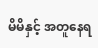မိမိနှင့် အတူနေရ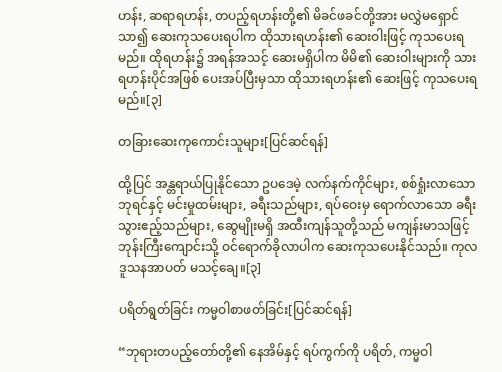ဟန်း, ဆရာရဟန်း, တပည့်ရဟန်းတို့၏ မိခင်ဖခင်တို့အား မလွှဲမရှောင်သာ၍ ဆေးကုသပေးရပါက ထိုသားရဟန်း၏ ဆေးဝါးဖြင့် ကုသပေးရမည်။ ထိုရဟန်း၌ အရန်အသင့် ဆေးမရှိပါက မိမိ၏ ဆေးဝါးများကို သားရဟန်းပိုင်အဖြစ် ပေးအပ်ပြီးမှသာ ထိုသားရဟန်း၏ ဆေးဖြင့် ကုသပေးရမည်။[၃]

တခြားဆေးကုကောင်းသူများ[ပြင်ဆင်ရန်]

ထို့ပြင် အန္တရာယ်ပြုနိုင်သော ဥပဒေမဲ့ လက်နက်ကိုင်များ, စစ်ရှုံးလာသော ဘုရင်နှင့် မင်းမှုထမ်းများ, ခရီးသည်များ, ရပ်ဝေးမှ ရောက်လာသော ခရီးသွားဧည့်သည်များ, ဆွေမျိုးမရှိ အထီးကျန်သူတို့သည် မကျန်းမာသဖြင့် ဘုန်းကြီးကျောင်းသို့ ဝင်ရောက်ခိုလာပါက ဆေးကုသပေးနိုင်သည်။ ကုလဒူသနအာပတ် မသင့်ချေ။[၃]

ပရိတ်ရွတ်ခြင်း ကမ္မဝါစာဖတ်ခြင်း[ပြင်ဆင်ရန်]

“ဘုရားတပည့်တော်တို့၏ နေအိမ်နှင့် ရပ်ကွက်ကို ပရိတ်, ကမ္မဝါ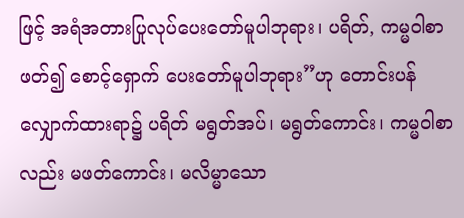ဖြင့် အရံအတားပြုလုပ်ပေးတော်မူပါဘုရား၊ ပရိတ်, ကမ္မဝါစာ ဖတ်၍ စောင့်ရှောက် ပေးတော်မူပါဘုရား”ဟု တောင်းပန်လျှောက်ထားရာ၌ ပရိတ် မရွတ်အပ်၊ မရွတ်ကောင်း၊ ကမ္မဝါစာလည်း မဖတ်ကောင်း၊ မလိမ္မာသော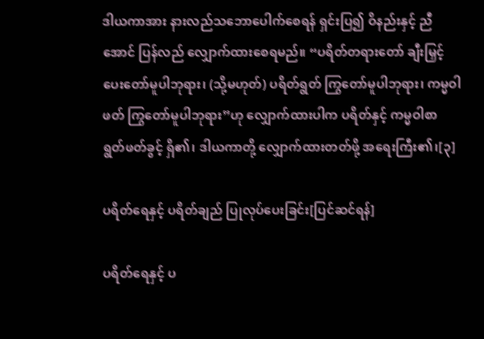ဒါယကာအား နားလည်သဘောပေါက်စေရန် ရှင်းပြ၍ ဝိနည်းနှင့် ညီအောင် ပြန်လည် လျှောက်ထားစေရမည်။ “ပရိတ်တရားတော် ချီးမြှင့်ပေးတော်မူပါဘုရား၊ (သို့မဟုတ်) ပရိတ်ရွတ် ကြွတော်မူပါဘုရား၊ ကမ္မဝါဖတ် ကြွတော်မူပါဘုရား”ဟု လျှောက်ထားပါက ပရိတ်နှင့် ကမ္မဝါစာ ရွတ်ဖတ်ခွင့် ရှိ၏၊ ဒါယကာတို့ လျှောက်ထားတတ်ဖို့ အရေးကြီး၏၊[၃]

ပရိတ်ရေနှင့် ပရိတ်ချည် ပြုလုပ်ပေးခြင်း[ပြင်ဆင်ရန်]

ပရိတ်ရေနှင့် ပ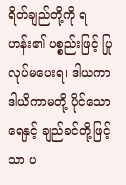ရိတ်ချည်တို့ကို ရဟန်း၏ ပစ္စည်းဖြင့် ပြုလုပ်မပေးရ၊ ဒါယကာ ဒါယိကာမတို့ ပိုင်သော ရေနှင့် ချည်ခင်တို့ဖြင့်သာ ပ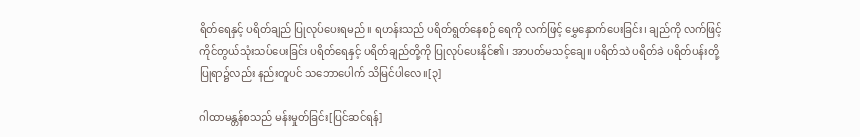ရိတ်ရေနှင့် ပရိတ်ချည် ပြုလုပ်ပေးရမည်။ ရဟန်းသည် ပရိတ်ရွတ်နေစဉ် ရေကို လက်ဖြင့် မွှေနှောက်ပေးခြင်း၊ ချည်ကို လက်ဖြင့် ကိုင်တွယ်သုံးသပ်ပေးခြင်း ပရိတ်ရေနှင့် ပရိတ်ချည်တို့ကို ပြုလုပ်ပေးနိုင်၏၊ အာပတ်မသင့်ချေ။ ပရိတ်သဲ ပရိတ်ခဲ ပရိတ်ပန်းတို့ ပြုရာ၌လည်း နည်းတူပင် သဘောပေါက် သိမြင်ပါလေ။[၃]

ဂါထာမန္တန်စသည် မန်းမှုတ်ခြင်း[ပြင်ဆင်ရန်]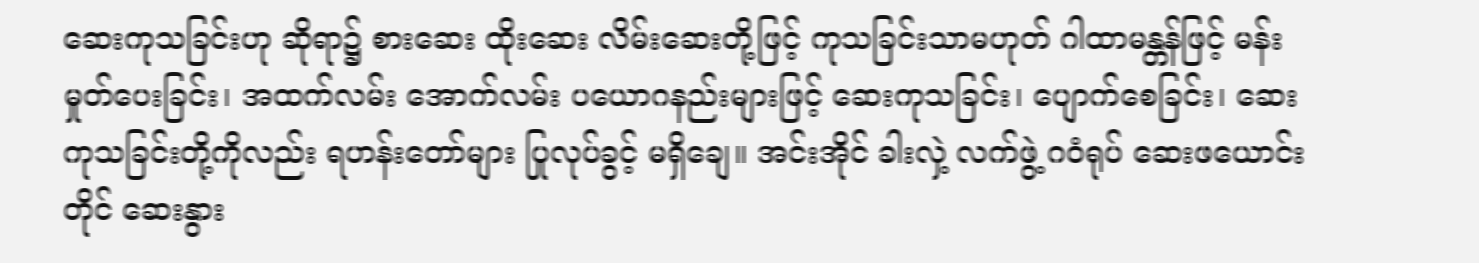ဆေးကုသခြင်းဟု ဆိုရာ၌ စားဆေး ထိုးဆေး လိမ်းဆေးတို့ဖြင့် ကုသခြင်းသာမဟုတ် ဂါထာမန္တန်ဖြင့် မန်းမှုတ်ပေးခြင်း၊ အထက်လမ်း အောက်လမ်း ပယောဂနည်းများဖြင့် ဆေးကုသခြင်း၊ ပျောက်စေခြင်း၊ ဆေးကုသခြင်းတို့ကိုလည်း ရဟန်းတော်များ ပြုလုပ်ခွင့် မရှိချေ။ အင်းအိုင် ခါးလှဲ့ လက်ဖွဲ့ ဂဝံရုပ် ဆေးဖယောင်းတိုင် ဆေးနွား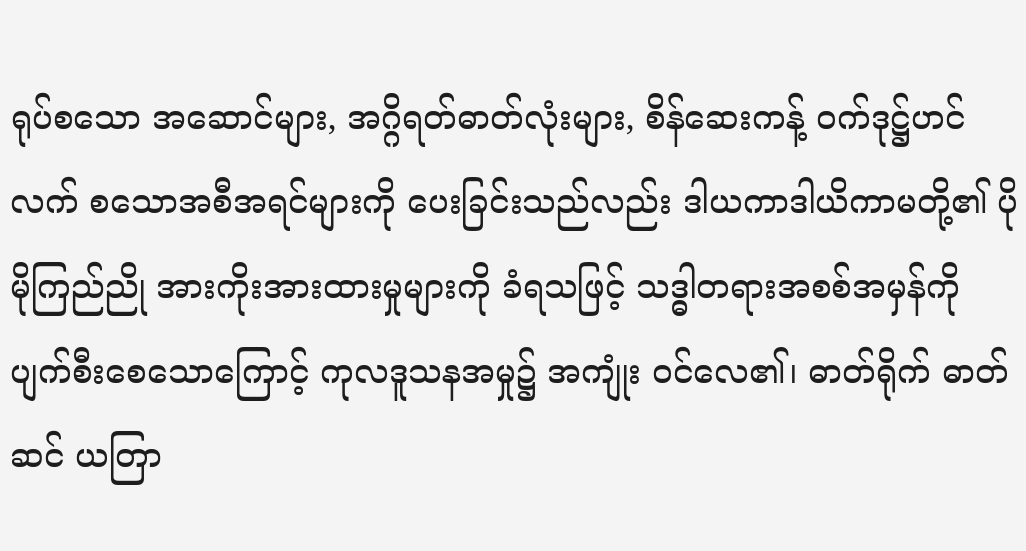ရုပ်စသော အဆောင်များ, အဂ္ဂိရတ်ဓာတ်လုံးများ, စိန်ဆေးကန့် ဝက်ဒုဋ္ဌ်ဟင်လက် စသောအစီအရင်များကို ပေးခြင်းသည်လည်း ဒါယကာဒါယိကာမတို့၏ ပိုမိုကြည်ညို အားကိုးအားထားမှုများကို ခံရသဖြင့် သဒ္ဓါတရားအစစ်အမှန်ကို ပျက်စီးစေသောကြောင့် ကုလဒူသနအမှု၌ အကျုံး ဝင်လေ၏၊ ဓာတ်ရိုက် ဓာတ်ဆင် ယတြာ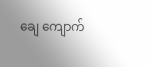ချေ ကျောက်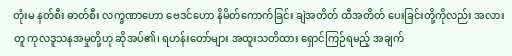တုံးမ နတ်စီး ဓာတ်စီး လက္ခဏာဟော ဗေဒင်ဟော နိမိတ်ကောက်ခြင်း ချဲအတိတ် ထီအတိတ် ပေးခြင်းတို့ကိုလည်း အလားတူ ကုလဒူသနအမှုတို့ဟု ဆိုအပ်၏၊ ရဟန်းတော်များ အထူးသတိထား ရှောင်ကြဉ်ရမည့် အချက်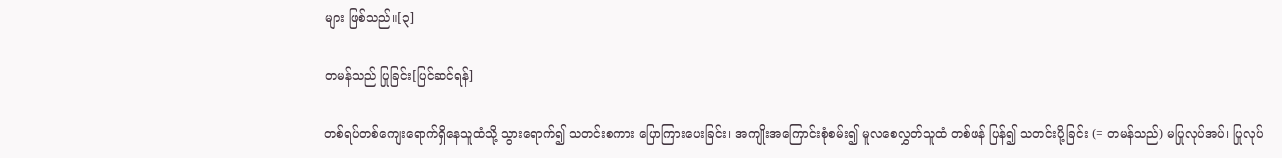များ ဖြစ်သည်။[၃]

တမန်သည် ပြုခြင်း[ပြင်ဆင်ရန်]

တစ်ရပ်တစ်ကျေးရောက်ရှိနေသူထံသို့ သွားရောက်၍ သတင်းစကား ပြောကြားပေးခြင်း၊ အကျိုးအကြောင်းစုံစမ်း၍ မူလစေလွှတ်သူထံ တစ်ဖန် ပြန်၍ သတင်းပို့ခြင်း (= တမန်သည်) မပြုလုပ်အပ်၊ ပြုလုပ်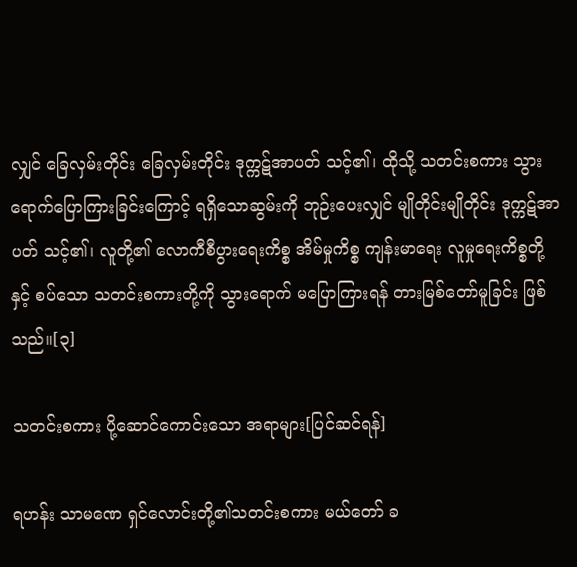လျှင် ခြေလှမ်းတိုင်း ခြေလှမ်းတိုင်း ဒုက္ကဋ်အာပတ် သင့်၏၊ ထိုသို့ သတင်းစကား သွားရောက်ပြောကြားခြင်းကြောင့် ရရှိသောဆွမ်းကို ဘုဉ်းပေးလျှင် မျိုတိုင်းမျိုတိုင်း ဒုက္ကဋ်အာပတ် သင့်၏၊ လူတို့၏ လောကီစီပွားရေးကိစ္စ အိမ်မှုကိစ္စ ကျန်းမာရေး လူမှုရေးကိစ္စတို့နှင့် စပ်သော သတင်းစကားတို့ကို သွားရောက် မပြောကြားရန် တားမြစ်တော်မူခြင်း ဖြစ်သည်။[၃]

သတင်းစကား ပို့ဆောင်ကောင်းသော အရာများ[ပြင်ဆင်ရန်]

ရဟန်း သာမဏေ ရှင်လောင်းတို့၏သတင်းစကား မယ်တော် ခ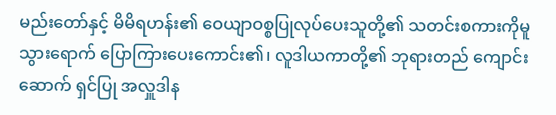မည်းတော်နှင့် မိမိရဟန်း၏ ဝေယျာဝစ္စပြုလုပ်ပေးသူတို့၏ သတင်းစကားကိုမူ သွားရောက် ပြောကြားပေးကောင်း၏၊ လူဒါယကာတို့၏ ဘုရားတည် ကျောင်းဆောက် ရှင်ပြု အလှူဒါန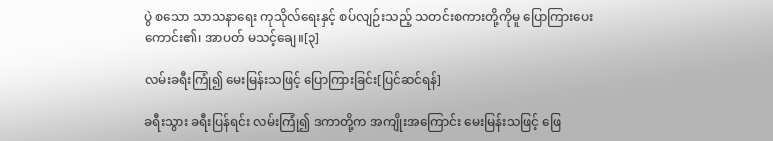ပွဲ စသော သာသနာရေး ကုသိုလ်ရေးနှင့် စပ်လျဉ်းသည့် သတင်းစကားတို့ကိုမူ ပြောကြားပေးကောင်း၏၊ အာပတ် မသင့်ချေ။[၃]

လမ်းခရီးကြုံ၍ မေးမြန်းသဖြင့် ပြောကြားခြင်း[ပြင်ဆင်ရန်]

ခရီးသွား ခရီးပြန်ရင်း လမ်းကြုံ၍ ဒကာတို့က အကျိုးအကြောင်း မေးမြန်းသဖြင့် ဖြေ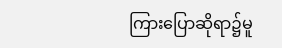ကြားပြောဆိုရာ၌မူ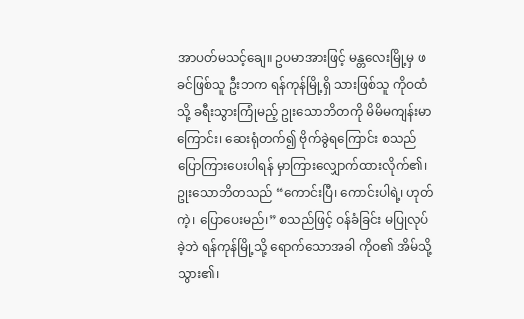အာပတ်မသင့်ချေ။ ဥပမာအားဖြင့် မန္တလေးမြို့မှ ဖခင်ဖြစ်သူ ဦးဘက ရန်ကုန်မြို့ရှိ သားဖြစ်သူ ကိုဝထံသို့ ခရီးသွားကြုံမည့် ဥုးသောဘိတကို မိမိမကျန်းမာကြောင်း၊ ဆေးရုံတက်၍ ဗိုက်ခွဲရကြောင်း စသည်ပြောကြားပေးပါရန် မှာကြားလျှောက်ထားလိုက်၏၊ ဥုးသောဘိတသည် “ကောင်းပြီ၊ ကောင်းပါရဲ့၊ ဟုတ်ကဲ့၊ ပြောပေးမည်၊” စသည်ဖြင့် ဝန်ခံခြင်း မပြုလုပ်ခဲ့ဘဲ ရန်ကုန်မြို့သို့ ရောက်သောအခါ ကိုဝ၏ အိမ်သို့ သွား၏၊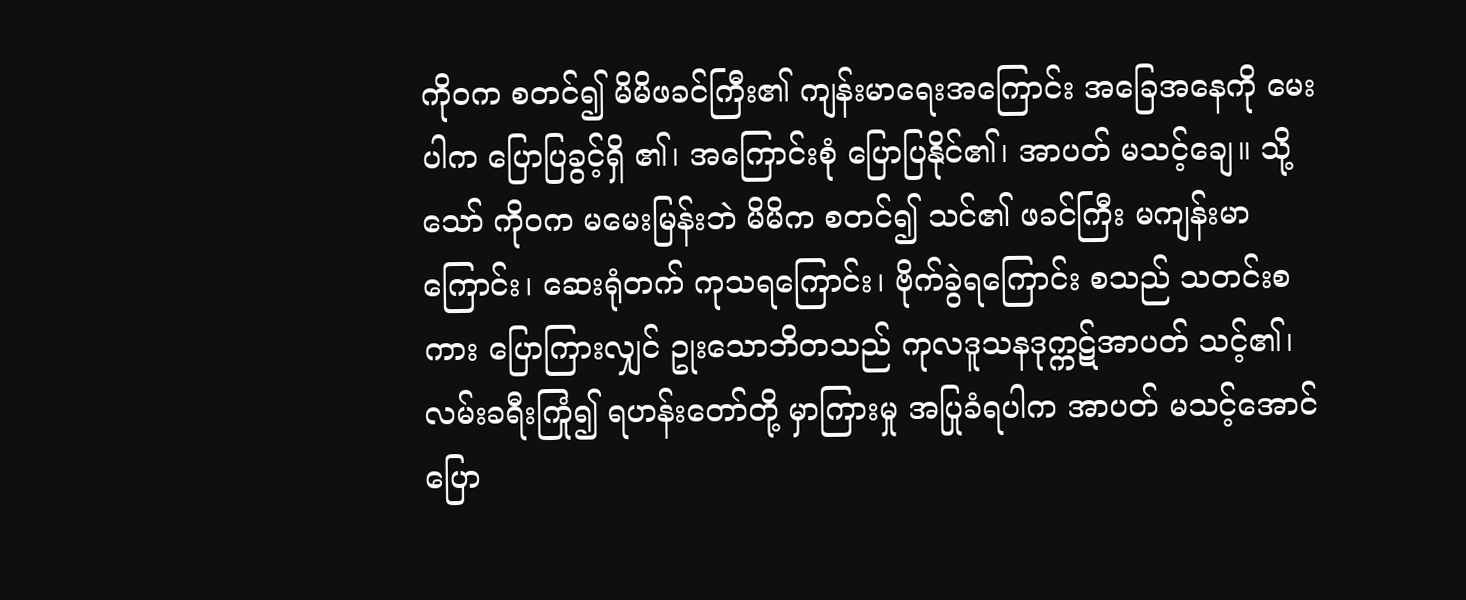ကိုဝက စတင်၍ မိမိဖခင်ကြီး၏ ကျန်းမာရေးအကြောင်း အခြေအနေကို မေးပါက ပြောပြခွင့်ရှိ ၏၊ အကြောင်းစုံ ပြောပြနိုင်၏၊ အာပတ် မသင့်ချေ။ သို့သော် ကိုဝက မမေးမြန်းဘဲ မိမိက စတင်၍ သင်၏ ဖခင်ကြီး မကျန်းမာကြောင်း၊ ဆေးရုံတက် ကုသရကြောင်း၊ ဗိုက်ခွဲရကြောင်း စသည် သတင်းစကား ပြောကြားလျှင် ဥုးသောဘိတသည် ကုလဒူသနဒုက္ကဋ်အာပတ် သင့်၏၊ လမ်းခရီးကြုံ၍ ရဟန်းတော်တို့ မှာကြားမှု အပြုခံရပါက အာပတ် မသင့်အောင် ပြော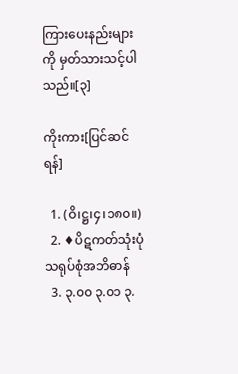ကြားပေးနည်းများကို မှတ်သားသင့်ပါသည်။[၃]

ကိုးကား[ပြင်ဆင်ရန်]

  1. (ဝိ၊ဋ္ဌ၊၄၊၁၈၀။)
  2. ♦ပိဋကတ်သုံးပုံ သရုပ်စုံအဘိဓာန်
  3. ၃.၀၀ ၃.၀၁ ၃.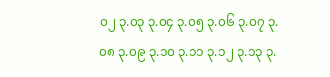၀၂ ၃.၀၃ ၃.၀၄ ၃.၀၅ ၃.၀၆ ၃.၀၇ ၃.၀၈ ၃.၀၉ ၃.၁၀ ၃.၁၁ ၃.၁၂ ၃.၁၃ ၃.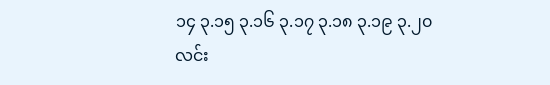၁၄ ၃.၁၅ ၃.၁၆ ၃.၁၇ ၃.၁၈ ၃.၁၉ ၃.၂၀ လင်း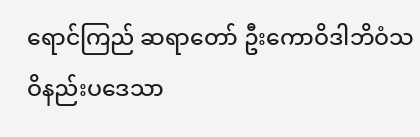ရောင်ကြည် ဆရာတော် ဦးကောဝိဒါဘိဝံသ ဝိနည်းပဒေသာ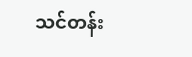သင်တန်း